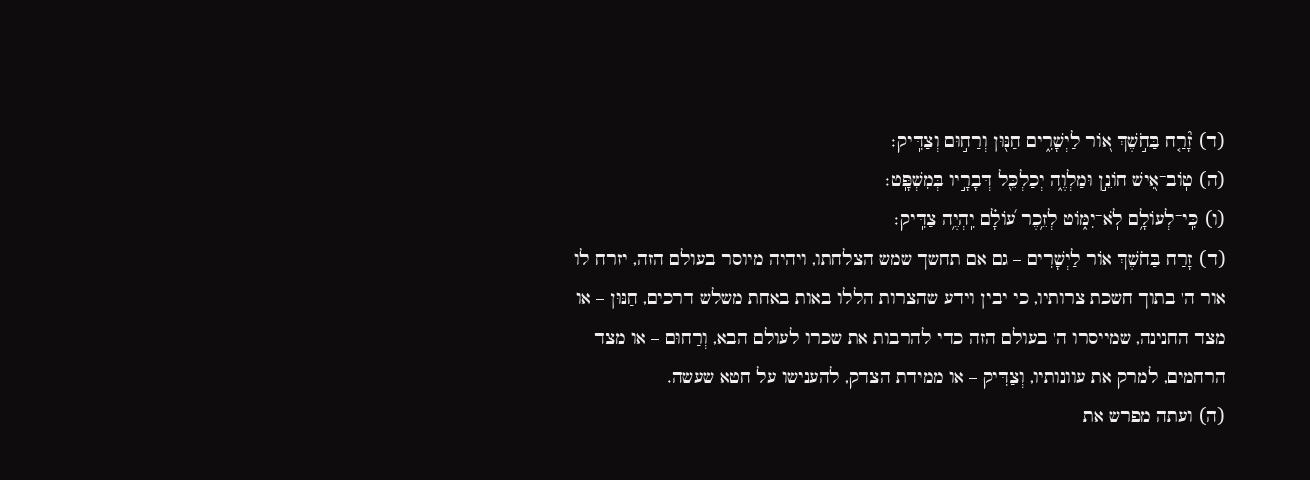(ד) זָ֘רַ֤ח בַּחֹ֣שֶׁךְ א֭וֹר לַיְשָׁרִ֑ים חַנּ֖וּן וְרַח֣וּם וְצַדִּֽיק׃
(ה) טֽוֹב־אִ֭ישׁ חוֹנֵ֣ן וּמַלְוֶ֑ה יְכַלְכֵּ֖ל דְּבָרָ֣יו בְּמִשְׁפָּֽט׃
(ו) כִּֽי־לְעוֹלָ֥ם לֹֽא־יִמּ֑וֹט לְזֵ֥כֶר ע֝וֹלָ֗ם יִֽהְיֶ֥ה צַדִּֽיק׃
(ד) זָרַח בַּחֹשֶׁךְ אוֹר לַיְשָׁרִים – גם אם תחשך שמש הצלחתו, ויהיה מיוסר בעולם הזה, יזרח לו אור ה' בתוך חשכת צרותיו, כי יבין וידע שהצרות הללו באות באחת משלש דרכים, חַנּוּן – או מצד החנינה, שמייסרו ה' בעולם הזה כדי להרבות את שכרו לעולם הבא, וְרַחוּם – או מצד הרחמים, למרק את עוונותיו, וְצַדִּיק – או ממידת הצדק, להענישו על חטא שעשה.
(ה) ועתה מפרש את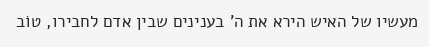מעשיו של האיש הירא את ה' בענינים שבין אדם לחבירו, טוֹב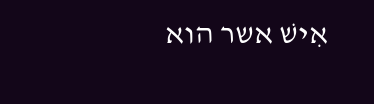אִישׁ אשר הוא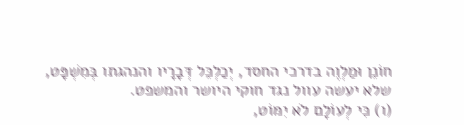חוֹנֵן וּמַלְוֶה בדרכי החסד, יְכַלְכֵּל דְּבָרָיו והנהגתו בְּמִשְׁפָּט, שלא יעשה עוול נגד חוקי היושר והמשפט.
(ו) כִּי לְעוֹלָם לֹא יִמּוֹט,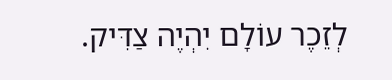לְזֵכֶר עוֹלָם יִהְיֶה צַדִּיק.